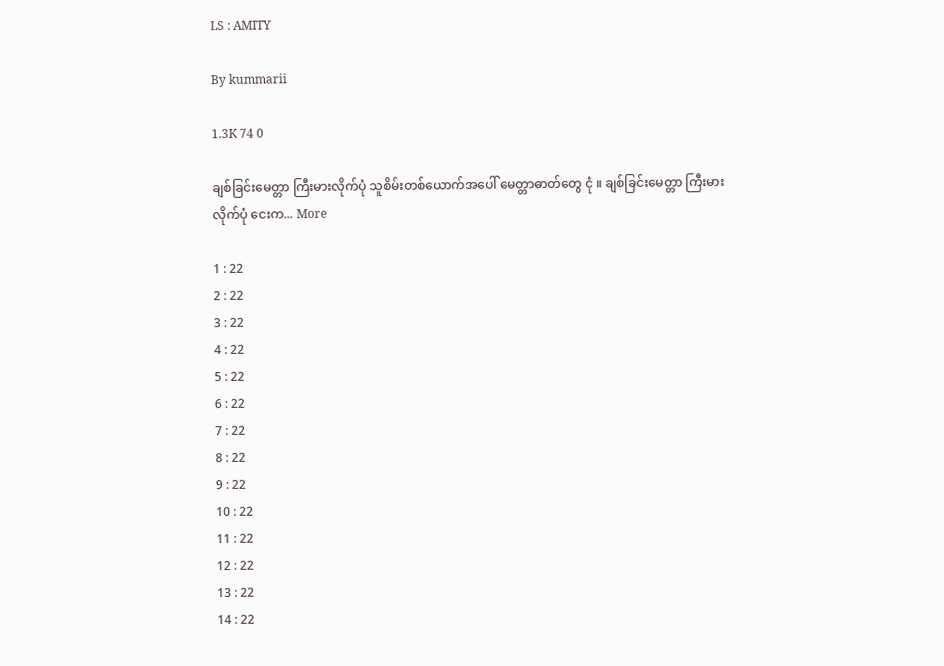LS : AMITY

By kummarii

1.3K 74 0

ချစ်ခြင်းမေတ္တာ ကြီးမားလိုက်ပုံ သူစိမ်းတစ်ယောက်အပေါ် မေတ္တာဓာတ်တွေ ငုံ ။ ချစ်ခြင်းမေတ္တာ ကြီးမားလိုက်ပုံ ငေးက... More

1 : 22
2 : 22
3 : 22
4 : 22
5 : 22
6 : 22
7 : 22
8 : 22
9 : 22
10 : 22
11 : 22
12 : 22
13 : 22
14 : 22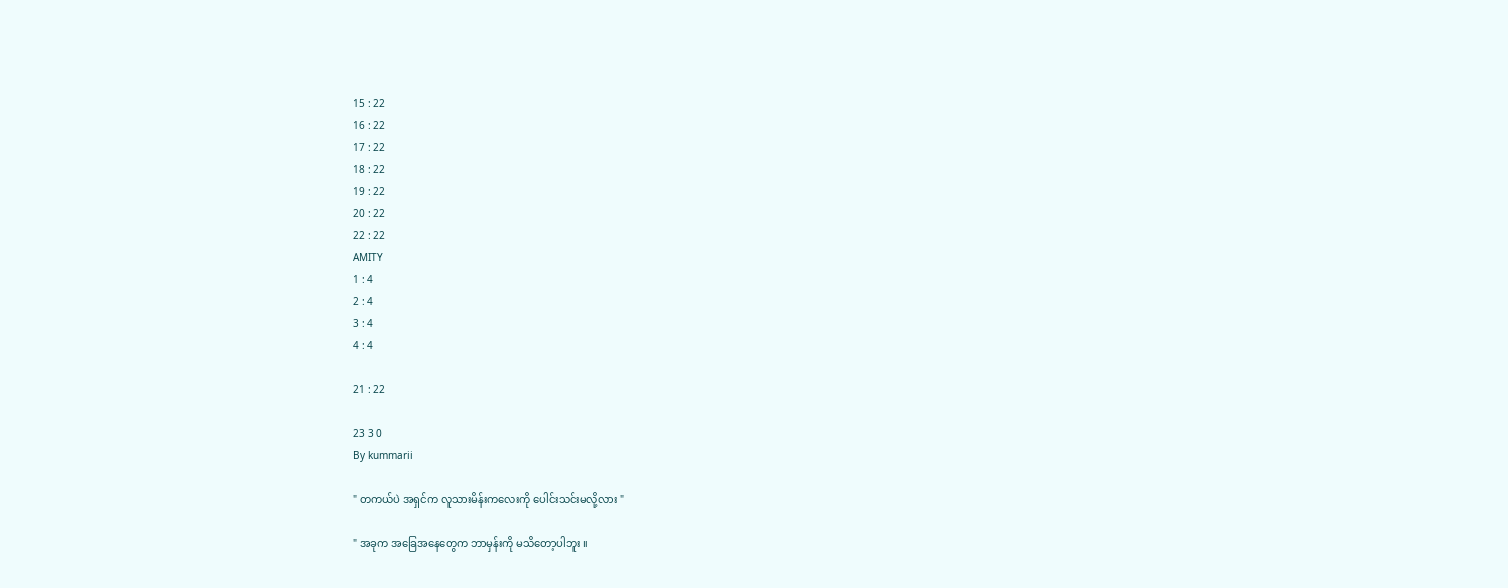15 : 22
16 : 22
17 : 22
18 : 22
19 : 22
20 : 22
22 : 22
AMITY
1 : 4
2 : 4
3 : 4
4 : 4

21 : 22

23 3 0
By kummarii

" တကယ်ပဲ အရှင်က လူသားမိန်းကလေးကို ပေါင်းသင်းမလို့လား "

" အခုက အခြေအနေတွေက ဘာမှန်းကို မသိတော့ပါဘူး ။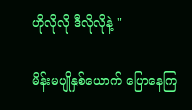ဟိုလိုလို ဒီလိုလိုနဲ့ "

မိန်းမပျိုနှစ်ယောက် ပြောနေကြ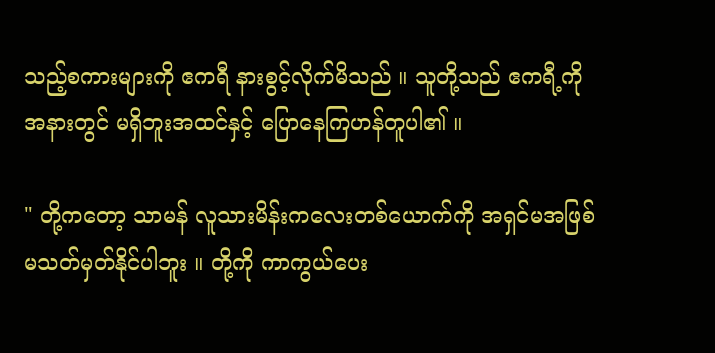သည့်စကားများကို ဧကရီ နားစွင့်လိုက်မိသည် ။ သူတို့သည် ဧကရီ့ကို အနားတွင် မရှိဘူးအထင်နှင့် ပြောနေကြဟန်တူပါ၏ ။

" တို့ကတော့ သာမန် လူသားမိန်းကလေးတစ်ယောက်ကို အရှင်မအဖြစ် မသတ်မှတ်နိုင်ပါဘူး ။ တို့ကို ကာကွယ်ပေး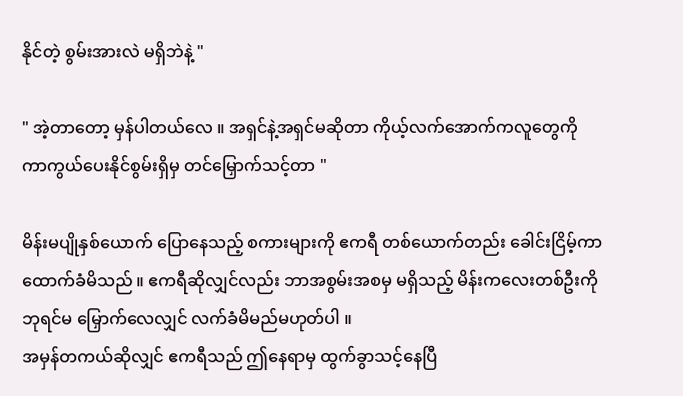နိုင်တဲ့ စွမ်းအားလဲ မရှိဘဲနဲ့ "

" အဲ့တာတော့ မှန်ပါတယ်လေ ။ အရှင်နဲ့အရှင်မဆိုတာ ကိုယ့်လက်အောက်ကလူတွေကို ကာကွယ်ပေးနိုင်စွမ်းရှိမှ တင်မြှောက်သင့်တာ "

မိန်းမပျိုနှစ်ယောက် ပြောနေသည့် စကားများကို ဧကရီ တစ်ယောက်တည်း ခေါင်းငြိမ့်ကာ ထောက်ခံမိသည် ။ ဧကရီဆိုလျှင်လည်း ဘာအစွမ်းအစမှ မရှိသည့် မိန်းကလေးတစ်ဦးကို ဘုရင်မ မြှောက်လေလျှင် လက်ခံမိမည်မဟုတ်ပါ ။
အမှန်တကယ်ဆိုလျှင် ဧကရီသည် ဤနေရာမှ ထွက်ခွာသင့်နေပြီ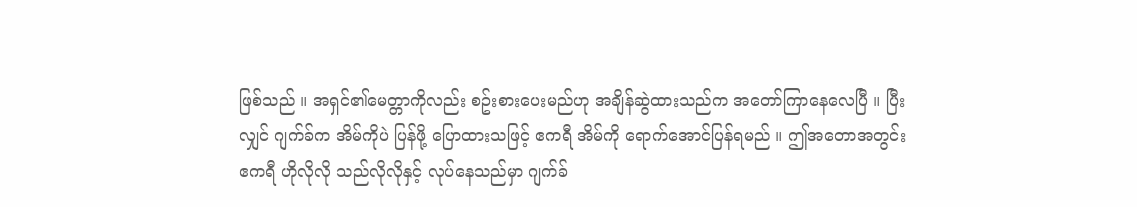ဖြစ်သည် ။ အရှင်၏မေတ္တာကိုလည်း စဥ်းစားပေးမည်ဟု အချိန်ဆွဲထားသည်က အတော်ကြာနေလေပြီ ။ ပြီးလျှင် ဂျက်ခ်က အိမ်ကိုပဲ ပြန်ဖို့ ပြောထားသဖြင့် ဧကရီ အိမ်ကို ရောက်အောင်ပြန်ရမည် ။ ဤအတောအတွင်း ဧကရီ ဟိုလိုလို သည်လိုလိုနှင့် လုပ်နေသည်မှာ ဂျက်ခ်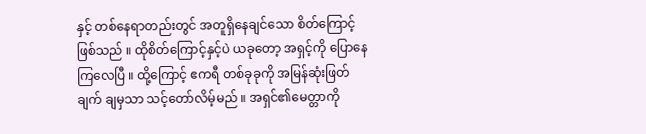နှင့် တစ်နေရာတည်းတွင် အတူရှိနေချင်သော စိတ်ကြောင့်ဖြစ်သည် ။ ထိုစိတ်ကြောင့်နှင့်ပဲ ယခုတော့ အရှင့်ကို ပြောနေကြလေပြီ ။ ထို့ကြောင့် ဧကရီ တစ်ခုခုကို အမြန်ဆုံးဖြတ်ချက် ချမှသာ သင့်တော်လိမ့်မည် ။ အရှင်၏မေတ္တာကို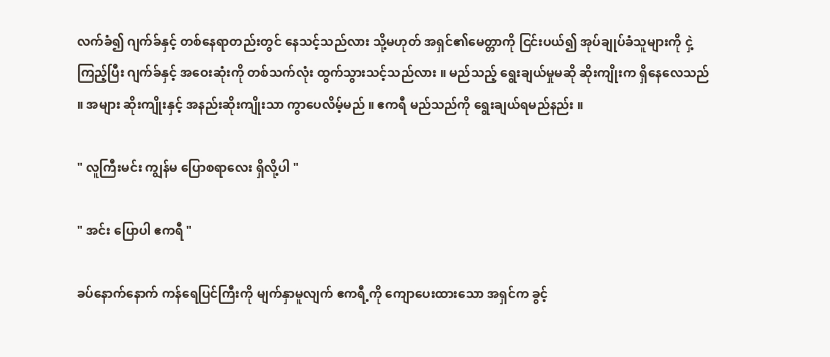လက်ခံ၍ ဂျက်ခ်နှင့် တစ်နေရာတည်းတွင် နေသင့်သည်လား သို့မဟုတ် အရှင်၏မေတ္တာကို ငြင်းပယ်၍ အုပ်ချုပ်ခံသူများကို ငှဲ့ကြည့်ပြီး ဂျက်ခ်နှင့် အဝေးဆုံးကို တစ်သက်လုံး ထွက်သွားသင့်သည်လား ။ မည်သည့် ရွေးချယ်မှုမဆို ဆိုးကျိုးက ရှိနေလေသည် ။ အများ ဆိုးကျိုးနှင့် အနည်းဆိုးကျိုးသာ ကွာပေလိမ့်မည် ။ ဧကရီ မည်သည်ကို ရွေးချယ်ရမည်နည်း ။

" လူကြီးမင်း ကျွန်မ ပြောစရာလေး ရှိလို့ပါ "

" အင်း ပြောပါ ဧကရီ "

ခပ်နောက်နောက် ကန်ရေပြင်ကြီးကို မျက်နှာမူလျက် ဧကရီ့ကို ကျောပေးထားသော အရှင်က ခွင့်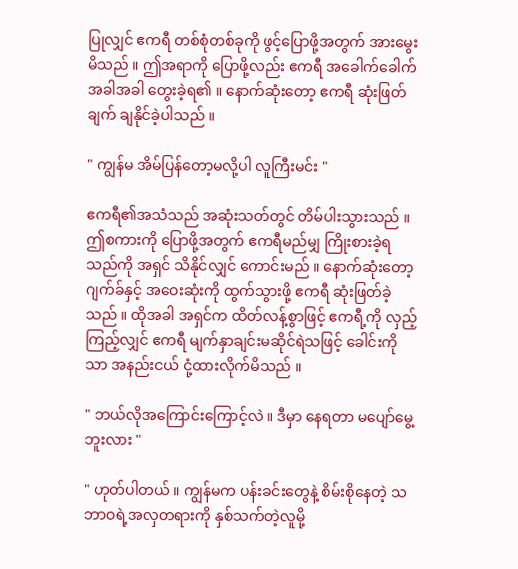ပြုလျှင် ဧကရီ တစ်စုံတစ်ခုကို ဖွင့်ပြောဖို့အတွက် အားမွေးမိသည် ။ ဤအရာကို ပြောဖို့လည်း ဧကရီ အခေါက်ခေါက်အခါအခါ တွေးခဲ့ရ၏ ။ နောက်ဆုံးတော့ ဧကရီ ဆုံးဖြတ်ချက် ချနိုင်ခဲ့ပါသည် ။

" ကျွန်မ အိမ်ပြန်တော့မလို့ပါ လူကြီးမင်း "

ဧကရီ၏အသံသည် အဆုံးသတ်တွင် တိမ်ပါးသွားသည် ။ ဤစကားကို ပြောဖို့အတွက် ဧကရီမည်မျှ ကြိုးစားခဲ့ရသည်ကို အရှင် သိနိုင်လျှင် ကောင်းမည် ။ နောက်ဆုံးတော့ ဂျက်ခ်နှင့် အဝေးဆုံးကို ထွက်သွားဖို့ ဧကရီ ဆုံးဖြတ်ခဲ့သည် ။ ထိုအခါ အရှင်က ထိတ်လန့်စွာဖြင့် ဧကရီ့ကို လှည့်ကြည့်လျှင် ဧကရီ မျက်နှာချင်းမဆိုင်ရဲသဖြင့် ခေါင်းကိုသာ အနည်းငယ် ငုံ့ထားလိုက်မိသည် ။

" ဘယ်လိုအကြောင်းကြောင့်လဲ ။ ဒီမှာ နေရတာ မပျော်မွေ့ဘူးလား "

" ဟုတ်ပါတယ် ။ ကျွန်မက ပန်းခင်းတွေနဲ့ စိမ်းစိုနေတဲ့ သဘာဝရဲ့အလှတရားကို နှစ်သက်တဲ့လူမို့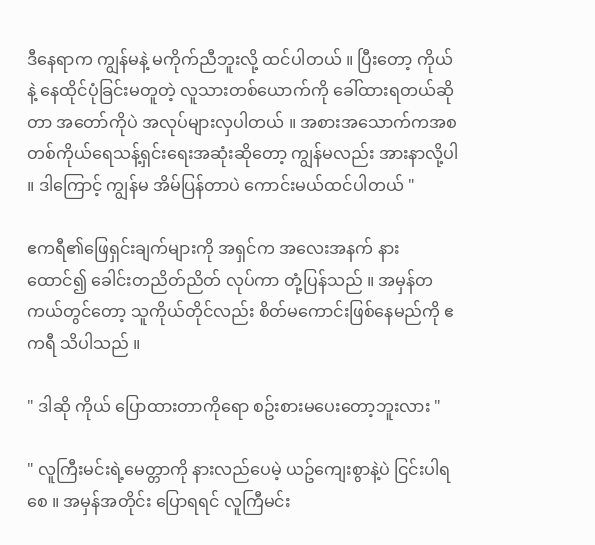ဒီနေရာက ကျွန်မနဲ့ မကိုက်ညီဘူးလို့ ထင်ပါတယ် ။ ပြီးတော့ ကိုယ်နဲ့ နေထိုင်ပုံခြင်းမတူတဲ့ လူသားတစ်ယောက်ကို ခေါ်ထားရတယ်ဆိုတာ အတော်ကိုပဲ အလုပ်များလှပါတယ် ။ အစားအသောက်ကအစ တစ်ကိုယ်ရေသန့်ရှင်းရေးအဆုံးဆိုတော့ ကျွန်မလည်း အားနာလို့ပါ ။ ဒါကြောင့် ကျွန်မ အိမ်ပြန်တာပဲ ကောင်းမယ်ထင်ပါတယ် "

ဧကရီ၏ဖြေရှင်းချက်များကို အရှင်က အလေးအနက် နားထောင်၍ ခေါင်းတညိတ်ညိတ် လုပ်ကာ တုံ့ပြန်သည် ။ အမှန်တကယ်တွင်တော့ သူကိုယ်တိုင်လည်း စိတ်မကောင်းဖြစ်နေမည်ကို ဧကရီ သိပါသည် ။

" ဒါဆို ကိုယ် ပြောထားတာကိုရော စဥ်းစားမပေးတော့ဘူးလား "

" လူကြီးမင်းရဲ့မေတ္တာကို နားလည်ပေမဲ့ ယဥ်ကျေးစွာနဲ့ပဲ ငြင်းပါရစေ ။ အမှန်အတိုင်း ပြောရရင် လူကြီမင်း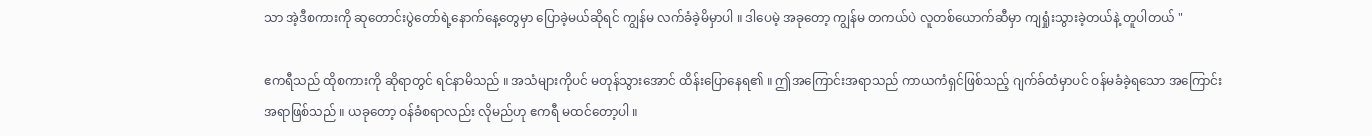သာ အဲ့ဒီစကားကို ဆုတောင်းပွဲတော်ရဲ့နောက်နေ့တွေမှာ ပြောခဲ့မယ်ဆိုရင် ကျွန်မ လက်ခံခဲ့မိမှာပါ ။ ဒါပေမဲ့ အခုတော့ ကျွန်မ တကယ်ပဲ လူတစ်ယောက်ဆီမှာ ကျရှုံးသွားခဲ့တယ်နဲ့ တူပါတယ် "

ဧကရီသည် ထိုစကားကို ဆိုရာတွင် ရင်နာမိသည် ။ အသံများကိုပင် မတုန်သွားအောင် ထိန်းပြောနေရ၏ ။ ဤအကြောင်းအရာသည် ကာယကံရှင်ဖြစ်သည့် ဂျက်ခ်ထံမှာပင် ဝန်မခံခဲ့ရသော အကြောင်းအရာဖြစ်သည် ။ ယခုတော့ ဝန်ခံစရာလည်း လိုမည်ဟု ဧကရီ မထင်တော့ပါ ။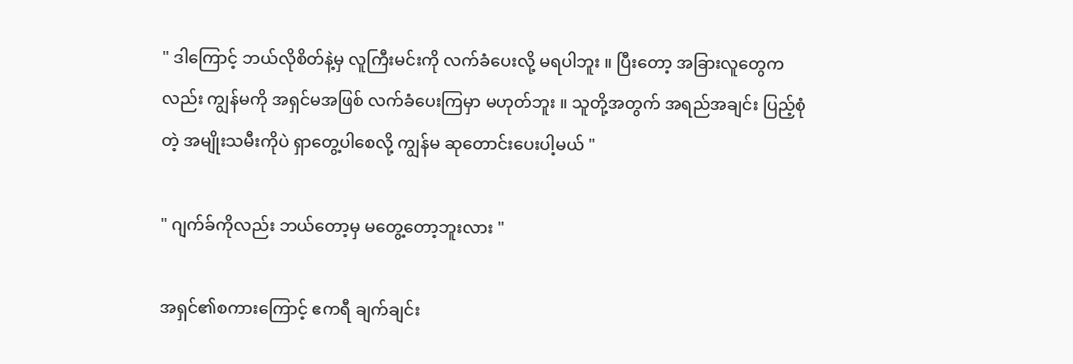" ဒါကြောင့် ဘယ်လိုစိတ်နဲ့မှ လူကြီးမင်းကို လက်ခံပေးလို့ မရပါဘူး ။ ပြီးတော့ အခြားလူတွေကလည်း ကျွန်မကို အရှင်မအဖြစ် လက်ခံပေးကြမှာ မဟုတ်ဘူး ။ သူတို့အတွက် အရည်အချင်း ပြည့်စုံတဲ့ အမျိုးသမီးကိုပဲ ရှာတွေ့ပါစေလို့ ကျွန်မ ဆုတောင်းပေးပါ့မယ် "

" ဂျက်ခ်ကိုလည်း ဘယ်တော့မှ မတွေ့တော့ဘူးလား "

အရှင်၏စကားကြောင့် ဧကရီ ချက်ချင်း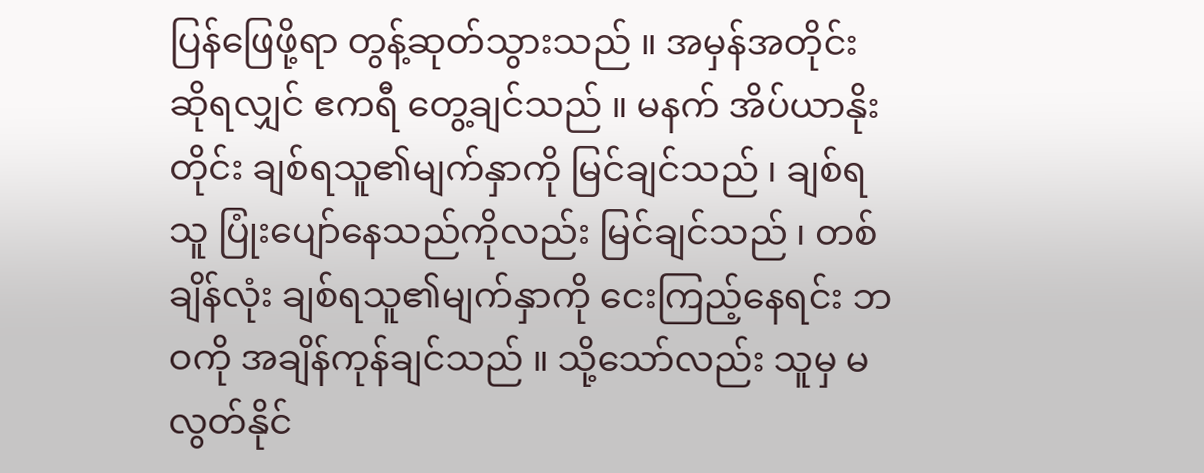ပြန်ဖြေဖို့ရာ တွန့်ဆုတ်သွားသည် ။ အမှန်အတိုင်း ဆိုရလျှင် ဧကရီ တွေ့ချင်သည် ။ မနက် အိပ်ယာနိုးတိုင်း ချစ်ရသူ၏မျက်နှာကို မြင်ချင်သည် ၊ ချစ်ရသူ ပြုံးပျော်နေသည်ကိုလည်း မြင်ချင်သည် ၊ တစ်ချိန်လုံး ချစ်ရသူ၏မျက်နှာကို ငေးကြည့်နေရင်း ဘဝကို အချိန်ကုန်ချင်သည် ။ သို့သော်လည်း သူမှ မလွတ်နိုင်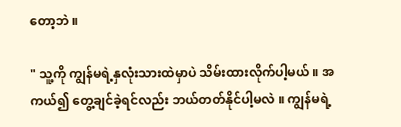တော့ဘဲ ။

" သူ့ကို ကျွန်မရဲ့နှလုံးသားထဲမှာပဲ သိမ်းထားလိုက်ပါ့မယ် ။ အကယ်၍ တွေ့ချင်ခဲ့ရင်လည်း ဘယ်တတ်နိုင်ပါ့မလဲ ။ ကျွန်မရဲ့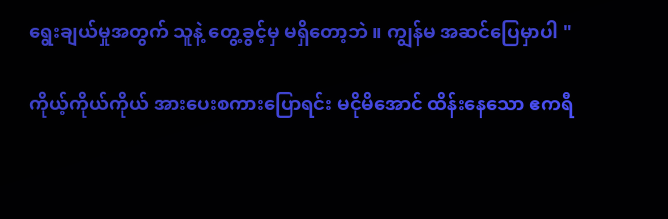ရွေးချယ်မှုအတွက် သူနဲ့ တွေ့ခွင့်မှ မရှိတော့ဘဲ ။ ကျွန်မ အဆင်ပြေမှာပါ "

ကိုယ့်ကိုယ်ကိုယ် အားပေးစကားပြောရင်း မငိုမိအောင် ထိန်းနေသော ဧကရီ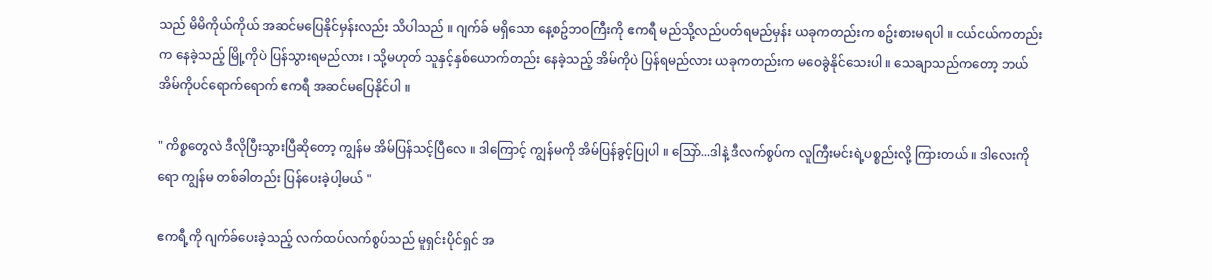သည် မိမိကိုယ်ကိုယ် အဆင်မပြေနိုင်မှန်းလည်း သိပါသည် ။ ဂျက်ခ် မရှိသော နေ့စဥ်ဘဝကြီးကို ဧကရီ မည်သို့လည်ပတ်ရမည်မှန်း ယခုကတည်းက စဥ်းစားမရပါ ။ ငယ်ငယ်ကတည်းက နေခဲ့သည့် မြို့ကိုပဲ ပြန်သွားရမည်လား ၊ သို့မဟုတ် သူနှင့်နှစ်ယောက်တည်း နေခဲ့သည့် အိမ်ကိုပဲ ပြန်ရမည်လား ယခုကတည်းက မဝေခွဲနိုင်သေးပါ ။ သေချာသည်ကတော့ ဘယ်အိမ်ကိုပင်ရောက်ရောက် ဧကရီ အဆင်မပြေနိုင်ပါ ။

" ကိစ္စတွေလဲ ဒီလိုပြီးသွားပြီဆိုတော့ ကျွန်မ အိမ်ပြန်သင့်ပြီလေ ။ ဒါကြောင့် ကျွန်မကို အိမ်ပြန်ခွင့်ပြုပါ ။ သြော်...ဒါနဲ့ ဒီလက်စွပ်က လူကြီးမင်းရဲ့ပစ္စည်းလို့ ကြားတယ် ။ ဒါလေးကိုရော ကျွန်မ တစ်ခါတည်း ပြန်ပေးခဲ့ပါ့မယ် "

ဧကရီ့ကို ဂျက်ခ်ပေးခဲ့သည့် လက်ထပ်လက်စွပ်သည် မူရှင်းပိုင်ရှင် အ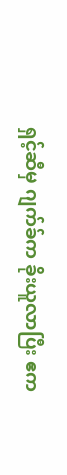ရှင့်ဆီမှ ဂျက်ခ်က ခိုးယူလာပြီး ဧက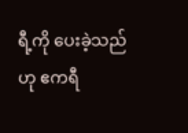ရီ့ကို ပေးခဲ့သည်ဟု ဧကရီ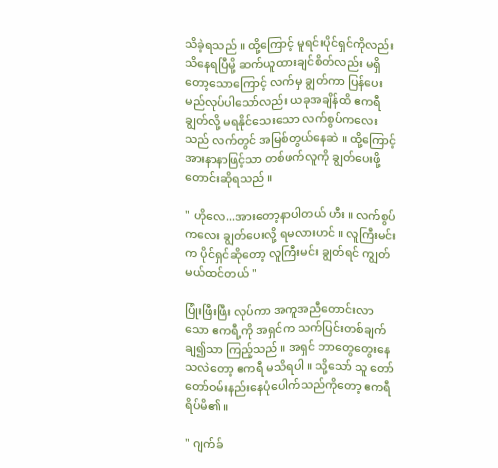သိခဲ့ရသည် ။ ထို့ကြောင့် မူရင်းပိုင်ရှင်ကိုလည်း သိနေရပြီမို့ ဆက်ယူထားချင်စိတ်လည်း မရှိတော့သောကြောင့် လက်မှ ချွတ်ကာ ပြန်ပေးမည်လုပ်ပါသော်လည်း ယခုအချိန်ထိ ဧကရီ ချွတ်လို့ မရနိုင်သေးသော လက်စွပ်ကလေးသည် လက်တွင် အမြစ်တွယ်နေဆဲ ။ ထို့ကြောင့် အားနာနာဖြင့်သာ တစ်ဖက်လူကို ချွတ်ပေးဖို့ တောင်းဆိုရသည် ။

" ဟိုလေ...အားတော့နာပါတယ် ဟီး ။ လက်စွပ်ကလေး ချွတ်ပေးလို့ ရမလားဟင် ။ လူကြီးမင်းက ပိုင်ရှင်ဆိုတော့ လူကြီးမင်း ချွတ်ရင် ကျွတ်မယ်ထင်တယ် "

ပြုံးဖြီးဖြီး လုပ်ကာ အကူအညီတောင်းလာသော ဧကရီ့ကို အရှင်က သက်ပြင်းတစ်ချက်ချ၍သာ ကြည့်သည် ။ အရှင် ဘာတွေတွေးနေသလဲတော့ ဧကရီ မသိရပါ ။ သို့သော် သူ တော်တော်ဝမ်းနည်းနေပုံပေါက်သည်ကိုတော့ ဧကရီ ရိပ်မိ၏ ။

" ဂျက်ခ်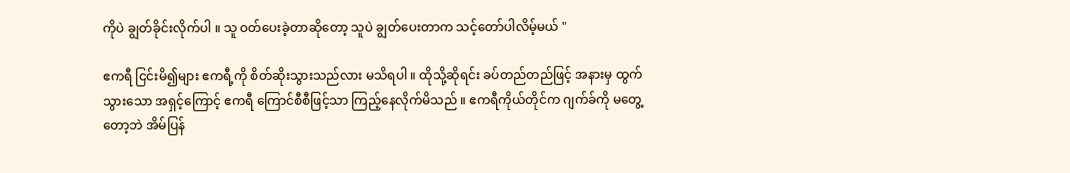ကိုပဲ ချွတ်ခိုင်းလိုက်ပါ ။ သူ ဝတ်ပေးခဲ့တာဆိုတော့ သူပဲ ချွတ်ပေးတာက သင့်တော်ပါလိမ့်မယ် "

ဧကရီ ငြင်းမိ၍များ ဧကရီ့ကို စိတ်ဆိုးသွားသည်လား မသိရပါ ။ ထိုသို့ဆိုရင်း ခပ်တည်တည်ဖြင့် အနားမှ ထွက်သွားသော အရှင့်ကြောင့် ဧကရီ ကြောင်စီစီဖြင့်သာ ကြည့်နေလိုက်မိသည် ။ ဧကရီကိုယ်တိုင်က ဂျက်ခ်ကို မတွေ့တော့ဘဲ အိမ်ပြန်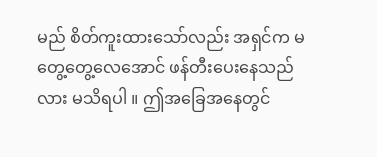မည် စိတ်ကူးထားသော်လည်း အရှင်က မတွေ့တွေ့လေအောင် ဖန်တီးပေးနေသည်လား မသိရပါ ။ ဤအခြေအနေတွင်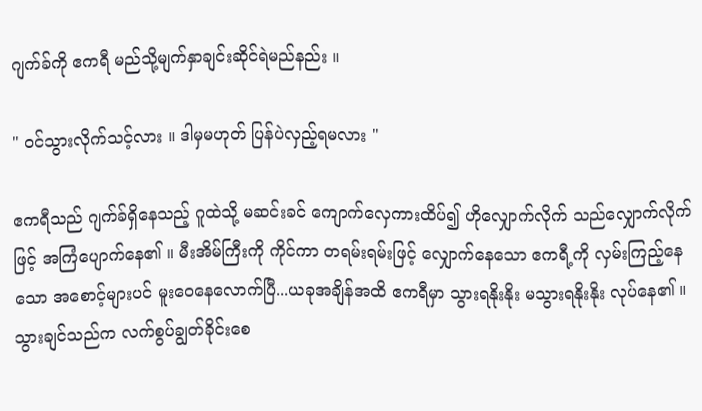ဂျက်ခ်ကို ဧကရီ မည်သို့မျက်နှာချင်းဆိုင်ရဲမည်နည်း ။

" ဝင်သွားလိုက်သင့်လား ။ ဒါမှမဟုတ် ပြန်ပဲလှည့်ရမလား "

ဧကရီသည် ဂျက်ခ်ရှိနေသည့် ဂူထဲသို့ မဆင်းခင် ကျောက်လှေကားထိပ်၍ ဟိုလျှောက်လိုက် သည်လျှောက်လိုက်ဖြင့် အကြံပျောက်နေ၏ ။ မီးအိမ်ကြီးကို ကိုင်ကာ တရမ်းရမ်းဖြင့် လျှောက်နေသော ဧကရီ့ကို လှမ်းကြည့်နေသော အစောင့်များပင် မူးဝေနေလောက်ပြီ...ယခုအချိန်အထိ ဧကရီမှာ သွားရနိုးနိုး မသွားရနိုးနိုး လုပ်နေ၏ ။ သွားချင်သည်က လက်စွပ်ချွတ်ခိုင်းစေ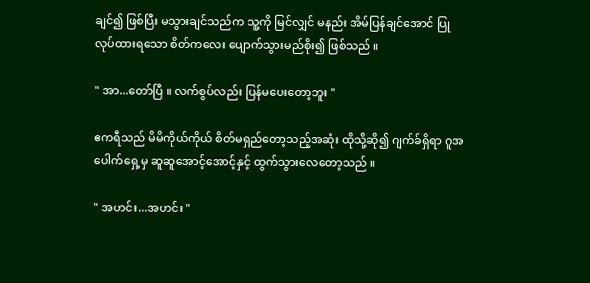ချင်၍ ဖြစ်ပြီး မသွားချင်သည်က သူ့ကို မြင်လျှင် မနည်း အိမ်ပြန်ချင်အောင် ပြုလုပ်ထားရသော စိတ်ကလေး ပျောက်သွားမည်စိုး၍ ဖြစ်သည် ။

" အာ...တော်ပြီ ။ လက်စွပ်လည်း ပြန်မပေးတော့ဘူး "

ဧကရီသည် မိမိကိုယ်ကိုယ် စိတ်မရှည်တော့သည့်အဆုံး ထိုသို့ဆို၍ ဂျက်ခ်ရှိရာ ဂူအပေါက်ရှေ့မှ ဆူဆူအောင့်အောင့်နှင့် ထွက်သွားလေတော့သည် ။

" အဟင်း...အဟင်း "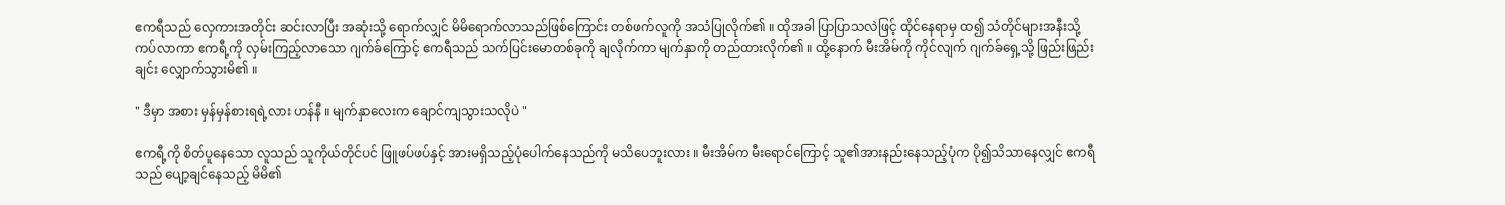ဧကရီသည် လှေကားအတိုင်း ဆင်းလာပြီး အဆုံးသို့ ရောက်လျှင် မိမိရောက်လာသည်ဖြစ်ကြောင်း တစ်ဖက်လူကို အသံပြုလိုက်၏ ။ ထိုအခါ ပြာပြာသလဲဖြင့် ထိုင်နေရာမှ ထ၍ သံတိုင်များအနီးသို့ ကပ်လာကာ ဧကရီ့ကို လှမ်းကြည့်လာသော ဂျက်ခ်ကြောင့် ဧကရီသည် သက်ပြင်းမောတစ်ခုကို ချလိုက်ကာ မျက်နှာကို တည်ထားလိုက်၏ ။ ထို့နောက် မီးအိမ်ကို ကိုင်လျက် ဂျက်ခ်ရှေ့သို့ ဖြည်းဖြည်းချင်း လျှောက်သွားမိ၏ ။

" ဒီမှာ အစား မှန်မှန်စားရရဲ့လား ဟန်နီ ။ မျက်နှာလေးက ချောင်ကျသွားသလိုပဲ "

ဧကရီ့ကို စိတ်ပူနေသော လူသည် သူကိုယ်တိုင်ပင် ဖြူဖပ်ဖပ်နှင့် အားမရှိသည့်ပုံပေါက်နေသည်ကို မသိပေဘူးလား ။ မီးအိမ်က မီးရောင်ကြောင့် သူ၏အားနည်းနေသည့်ပုံက ပို၍သိသာနေလျှင် ဧကရီသည် ပျော့ချင်နေသည့် မိမိ၏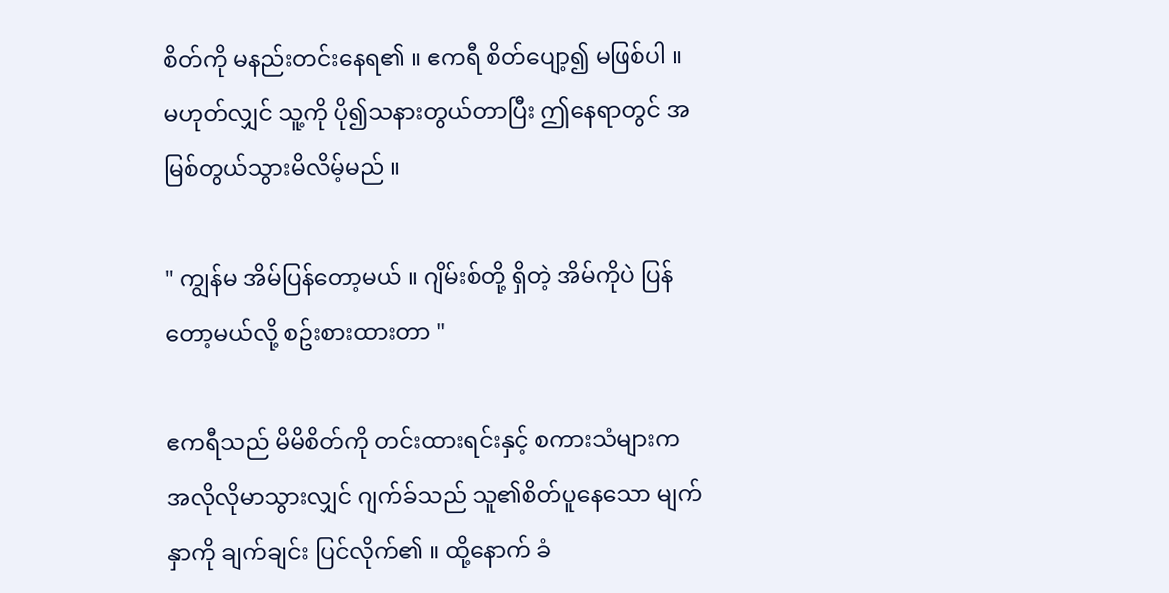စိတ်ကို မနည်းတင်းနေရ၏ ။ ဧကရီ စိတ်ပျော့၍ မဖြစ်ပါ ။ မဟုတ်လျှင် သူ့ကို ပို၍သနားတွယ်တာပြီး ဤနေရာတွင် အမြစ်တွယ်သွားမိလိမ့်မည် ။

" ကျွန်မ အိမ်ပြန်တော့မယ် ။ ဂျိမ်းစ်တို့ ရှိတဲ့ အိမ်ကိုပဲ ပြန်တော့မယ်လို့ စဥ်းစားထားတာ "

ဧကရီသည် မိမိစိတ်ကို တင်းထားရင်းနှင့် စကားသံများက အလိုလိုမာသွားလျှင် ဂျက်ခ်သည် သူ၏စိတ်ပူနေသော မျက်နှာကို ချက်ချင်း ပြင်လိုက်၏ ။ ထို့နောက် ခံ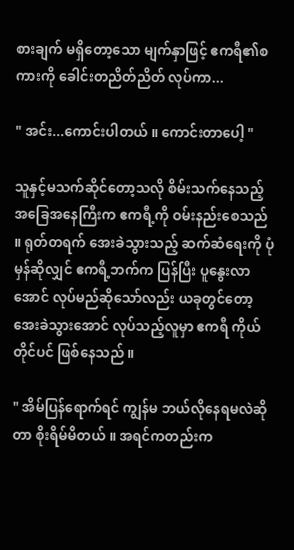စားချက် မရှိတော့သော မျက်နှာဖြင့် ဧကရီ၏စကားကို ခေါင်းတညိတ်ညိတ် လုပ်ကာ...

" အင်း...ကောင်းပါတယ် ။ ကောင်းတာပေါ့ "

သူနှင့်မသက်ဆိုင်တော့သလို စိမ်းသက်နေသည့်အခြေအနေကြီးက ဧကရီ့ကို ဝမ်းနည်းစေသည် ။ ရုတ်တရက် အေးခဲသွားသည့် ဆက်ဆံရေးကို ပုံမှန်ဆိုလျှင် ဧကရီ့ဘက်က ပြန်ပြီး ပူနွေးလာအောင် လုပ်မည်ဆိုသော်လည်း ယခုတွင်တော့ အေးခဲသွားအောင် လုပ်သည့်လူမှာ ဧကရီ ကိုယ်တိုင်ပင် ဖြစ်နေသည် ။

" အိမ်ပြန်ရောက်ရင် ကျွန်မ ဘယ်လိုနေရမလဲဆိုတာ စိုးရိမ်မိတယ် ။ အရင်ကတည်းက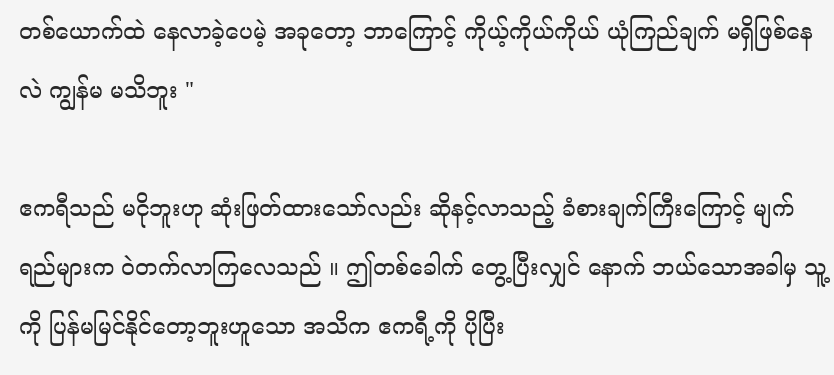တစ်ယောက်ထဲ နေလာခဲ့ပေမဲ့ အခုတော့ ဘာကြောင့် ကိုယ့်ကိုယ်ကိုယ် ယုံကြည်ချက် မရှိဖြစ်နေလဲ ကျွန်မ မသိဘူး "

ဧကရီသည် မငိုဘူးဟု ဆုံးဖြတ်ထားသော်လည်း ဆိုနင့်လာသည့် ခံစားချက်ကြီးကြောင့် မျက်ရည်များက ဝဲတက်လာကြလေသည် ။ ဤတစ်ခေါက် တွေ့ပြီးလျှင် နောက် ဘယ်သောအခါမှ သူ့ကို ပြန်မမြင်နိုင်တော့ဘူးဟူသော အသိက ဧကရီ့ကို ပိုပြီး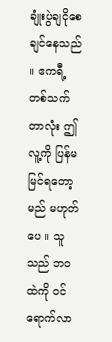ချုံးပွဲချငိုစေချင်နေသည် ။ ဧကရီ့တစ်သက်တာလုံး ဤလူ့ကို ပြန်မမြင်ရတော့မည် မဟုတ်ပေ ။ သူသည် ဘဝထဲကို ဝင်ရောက်လာ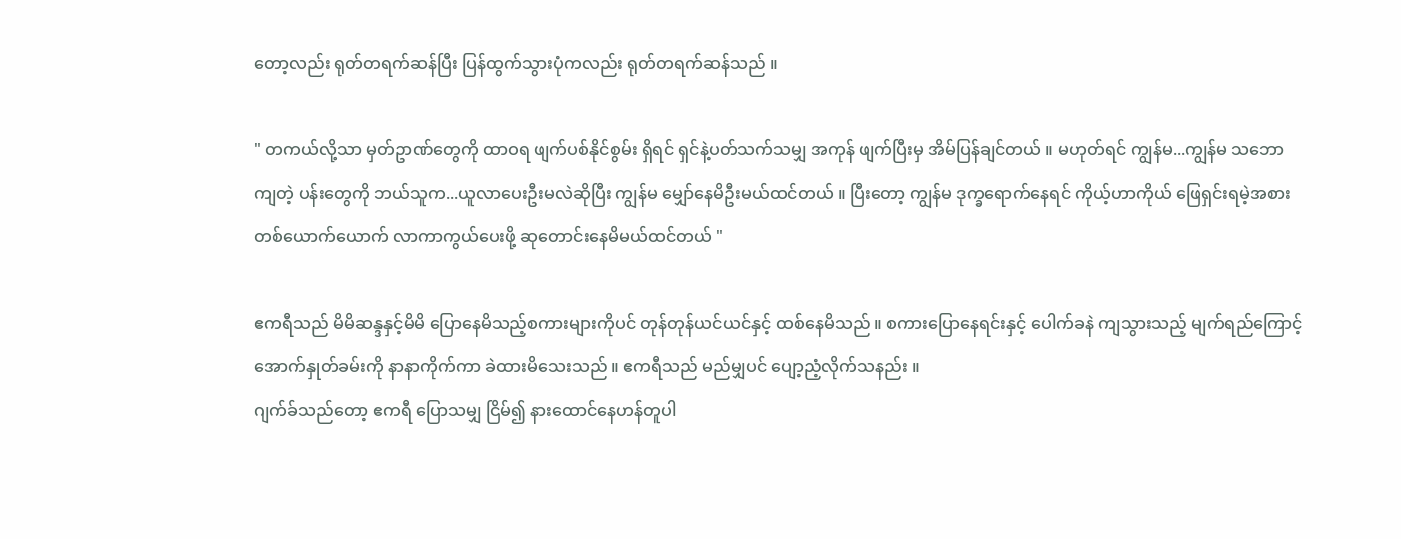တော့လည်း ရုတ်တရက်ဆန်ပြီး ပြန်ထွက်သွားပုံကလည်း ရုတ်တရက်ဆန်သည် ။

" တကယ်လို့သာ မှတ်ဥာဏ်တွေကို ထာဝရ ဖျက်ပစ်နိုင်စွမ်း ရှိရင် ရှင်နဲ့ပတ်သက်သမျှ အကုန် ဖျက်ပြီးမှ အိမ်ပြန်ချင်တယ် ။ မဟုတ်ရင် ကျွန်မ...ကျွန်မ သဘောကျတဲ့ ပန်းတွေကို ဘယ်သူက...ယူလာပေးဦးမလဲဆိုပြီး ကျွန်မ မျှော်နေမိဦးမယ်ထင်တယ် ။ ပြီးတော့ ကျွန်မ ဒုက္ခရောက်နေရင် ကိုယ့်ဟာကိုယ် ဖြေရှင်းရမဲ့အစား တစ်ယောက်ယောက် လာကာကွယ်ပေးဖို့ ဆုတောင်းနေမိမယ်ထင်တယ် "

ဧကရီသည် မိမိဆန္ဒနှင့်မိမိ ပြောနေမိသည့်စကားများကိုပင် တုန်တုန်ယင်ယင်နှင့် ထစ်နေမိသည် ။ စကားပြောနေရင်းနှင့် ပေါက်ခနဲ ကျသွားသည့် မျက်ရည်ကြောင့် အောက်နှုတ်ခမ်းကို နာနာကိုက်ကာ ခဲထားမိသေးသည် ။ ဧကရီသည် မည်မျှပင် ပျော့ညံ့လိုက်သနည်း ။
ဂျက်ခ်သည်တော့ ဧကရီ ပြောသမျှ ငြိမ်၍ နားထောင်နေဟန်တူပါ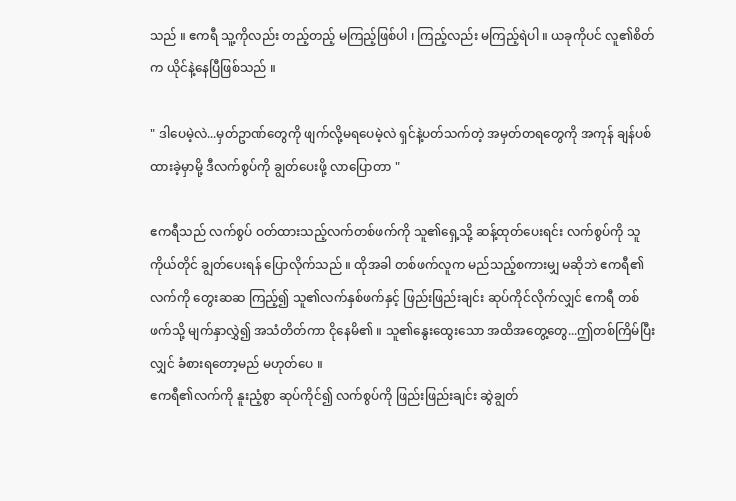သည် ။ ဧကရီ သူ့ကိုလည်း တည့်တည့် မကြည့်ဖြစ်ပါ ၊ ကြည့်လည်း မကြည့်ရဲပါ ။ ယခုကိုပင် လူ၏စိတ်က ယိုင်နဲ့နေပြီဖြစ်သည် ။

" ဒါပေမဲ့လဲ...မှတ်ဥာဏ်တွေကို ဖျက်လို့မရပေမဲ့လဲ ရှင်နဲ့ပတ်သက်တဲ့ အမှတ်တရတွေကို အကုန် ချန်ပစ်ထားခဲ့မှာမို့ ဒီလက်စွပ်ကို ချွတ်ပေးဖို့ လာပြောတာ "

ဧကရီသည် လက်စွပ် ဝတ်ထားသည့်လက်တစ်ဖက်ကို သူ၏ရှေ့သို့ ဆန့်ထုတ်ပေးရင်း လက်စွပ်ကို သူကိုယ်တိုင် ချွတ်ပေးရန် ပြောလိုက်သည် ။ ထိုအခါ တစ်ဖက်လူက မည်သည့်စကားမျှ မဆိုဘဲ ဧကရီ၏လက်ကို တွေးဆဆ ကြည့်၍ သူ၏လက်နှစ်ဖက်နှင့် ဖြည်းဖြည်းချင်း ဆုပ်ကိုင်လိုက်လျှင် ဧကရီ တစ်ဖက်သို့ မျက်နှာလွှဲ၍ အသံတိတ်ကာ ငိုနေမိ၏ ။ သူ၏နွေးထွေးသော အထိအတွေ့တွေ...ဤတစ်ကြိမ်ပြီးလျှင် ခံစားရတော့မည် မဟုတ်ပေ ။
ဧကရီ၏လက်ကို နူးညံ့စွာ ဆုပ်ကိုင်၍ လက်စွပ်ကို ဖြည်းဖြည်းချင်း ဆွဲချွတ်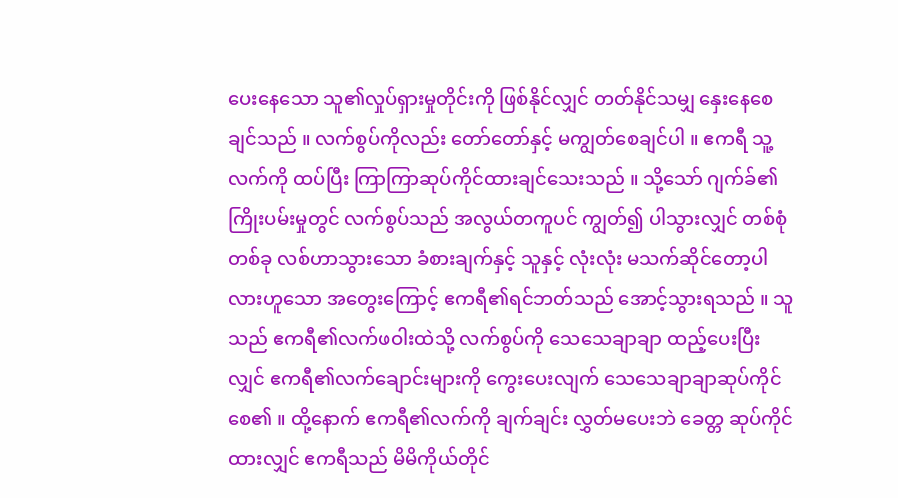ပေးနေသော သူ၏လှုပ်ရှားမှုတိုင်းကို ဖြစ်နိုင်လျှင် တတ်နိုင်သမျှ နှေးနေစေချင်သည် ။ လက်စွပ်ကိုလည်း တော်တော်နှင့် မကျွတ်စေချင်ပါ ။ ဧကရီ သူ့လက်ကို ထပ်ပြီး ကြာကြာဆုပ်ကိုင်ထားချင်သေးသည် ။ သို့သော် ဂျက်ခ်၏ကြိုးပမ်းမှုတွင် လက်စွပ်သည် အလွယ်တကူပင် ကျွတ်၍ ပါသွားလျှင် တစ်စုံတစ်ခု လစ်ဟာသွားသော ခံစားချက်နှင့် သူနှင့် လုံးလုံး မသက်ဆိုင်တော့ပါလားဟူသော အတွေးကြောင့် ဧကရီ၏ရင်ဘတ်သည် အောင့်သွားရသည် ။ သူသည် ဧကရီ၏လက်ဖဝါးထဲသို့ လက်စွပ်ကို သေသေချာချာ ထည့်ပေးပြီးလျှင် ဧကရီ၏လက်ချောင်းများကို ကွေးပေးလျက် သေသေချာချာဆုပ်ကိုင်စေ၏ ။ ထို့နောက် ဧကရီ၏လက်ကို ချက်ချင်း လွှတ်မပေးဘဲ ခေတ္တ ဆုပ်ကိုင်ထားလျှင် ဧကရီသည် မိမိကိုယ်တိုင်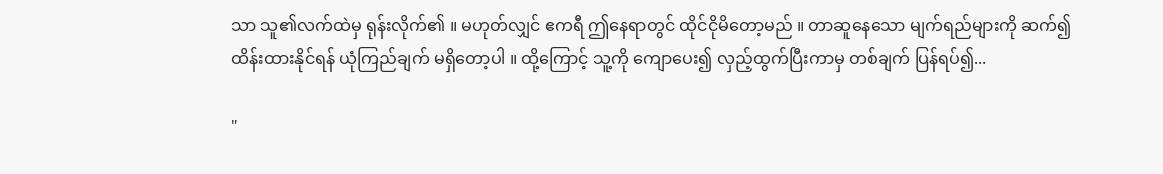သာ သူ၏လက်ထဲမှ ရုန်းလိုက်၏ ။ မဟုတ်လျှင် ဧကရီ ဤနေရာတွင် ထိုင်ငိုမိတော့မည် ။ တာဆူနေသော မျက်ရည်များကို ဆက်၍ ထိန်းထားနိုင်ရန် ယုံကြည်ချက် မရှိတော့ပါ ။ ထို့ကြောင့် သူ့ကို ကျောပေး၍ လှည့်ထွက်ပြီးကာမှ တစ်ချက် ပြန်ရပ်၍...

"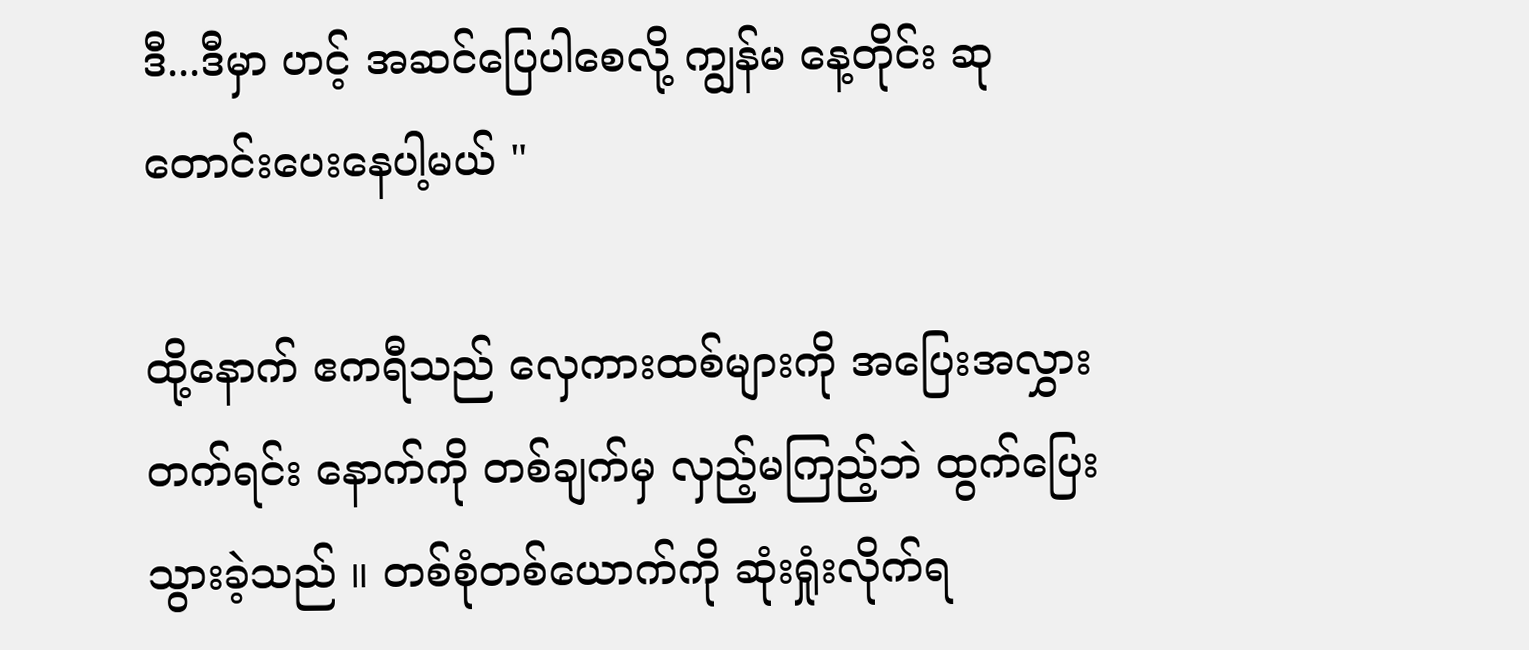ဒီ...ဒီမှာ ဟင့် အဆင်ပြေပါစေလို့ ကျွန်မ နေ့တိုင်း ဆုတောင်းပေးနေပါ့မယ် "

ထို့နောက် ဧကရီသည် လှေကားထစ်များကို အပြေးအလွှားတက်ရင်း နောက်ကို တစ်ချက်မှ လှည့်မကြည့်ဘဲ ထွက်ပြေးသွားခဲ့သည် ။ တစ်စုံတစ်ယောက်ကို ဆုံးရှုံးလိုက်ရ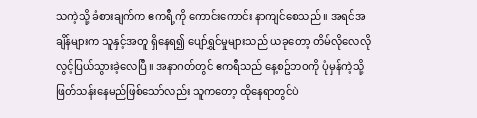သကဲ့သို့ ခံစားချက်က ဧကရီ့ကို ကောင်းကောင်း နာကျင်စေသည် ။ အရင်အချိန်များက သူနှင့်အတူ ရှိနေရ၍ ပျော်ရွှင်မှုများသည် ယခုတော့ တိမ်လိုလေလို လွင့်ပြယ်သွားခဲ့လေပြီ ။ အနာဂတ်တွင် ဧကရီသည် နေ့စဥ်ဘဝကို ပုံမှန်ကဲ့သို့ ဖြတ်သန်းနေမည်ဖြစ်သော်လည်း သူကတော့ ထိုနေရာတွင်ပဲ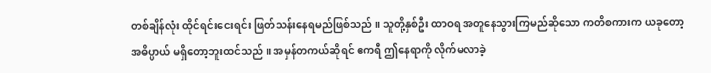တစ်ချိန်လုံး ထိုင်ရင်းငေးရင်း ဖြတ်သန်းနေရမည်ဖြစ်သည် ။ သူတို့နှစ်ဦး ထာဝရ အတူနေသွားကြမည်ဆိုသော ကတိစကားက ယခုတော့ အဓိပ္ပာယ် မရှိတော့ဘူးထင်သည် ။ အမှန်တကယ်ဆိုရင် ဧကရီ ဤနေရာကို လိုက်မလာခဲ့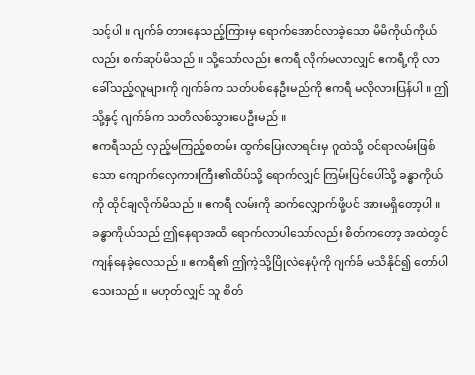သင့်ပါ ။ ဂျက်ခ် တားနေသည့်ကြားမှ ရောက်အောင်လာခဲ့သော မိမိကိုယ်ကိုယ်လည်း စက်ဆုပ်မိသည် ။ သို့သော်လည်း ဧကရီ လိုက်မလာလျှင် ဧကရီ့ကို လာခေါ်သည့်လူများကို ဂျက်ခ်က သတ်ပစ်နေဦးမည်ကို ဧကရီ မလိုလားပြန်ပါ ။ ဤသို့နှင့် ဂျက်ခ်က သတိလစ်သွားပေဦးမည် ။
ဧကရီသည် လှည့်မကြည့်စတမ်း ထွက်ပြေးလာရင်းမှ ဂူထဲသို့ ဝင်ရာလမ်းဖြစ်သော ကျောက်လှေကားကြီး၏ထိပ်သို့ ရောက်လျှင် ကြမ်းပြင်ပေါ်သို့ ခန္ဓာကိုယ်ကို ထိုင်ချလိုက်မိသည် ။ ဧကရီ လမ်းကို ဆက်လျှောက်ဖို့ပင် အားမရှိတော့ပါ ။ ခန္ဓာကိုယ်သည် ဤနေရာအထိ ရောက်လာပါသော်လည်း စိတ်ကတော့ အထဲတွင် ကျန်နေခဲ့လေသည် ။ ဧကရီ၏ ဤကဲ့သို့ပြိုလဲနေပုံကို ဂျက်ခ် မသိနိုင်၍ တော်ပါသေးသည် ။ မဟုတ်လျှင် သူ စိတ်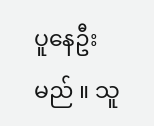ပူနေဦးမည် ။ သူ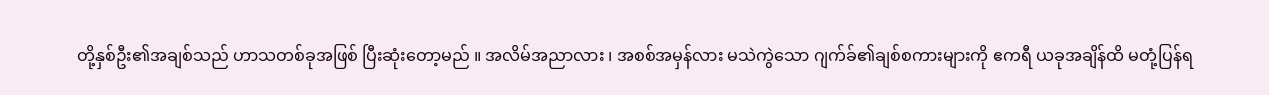တို့နှစ်ဦး၏အချစ်သည် ဟာသတစ်ခုအဖြစ် ပြီးဆုံးတော့မည် ။ အလိမ်အညာလား ၊ အစစ်အမှန်လား မသဲကွဲသော ဂျက်ခ်၏ချစ်စကားများကို ဧကရီ ယခုအချိန်ထိ မတုံ့ပြန်ရ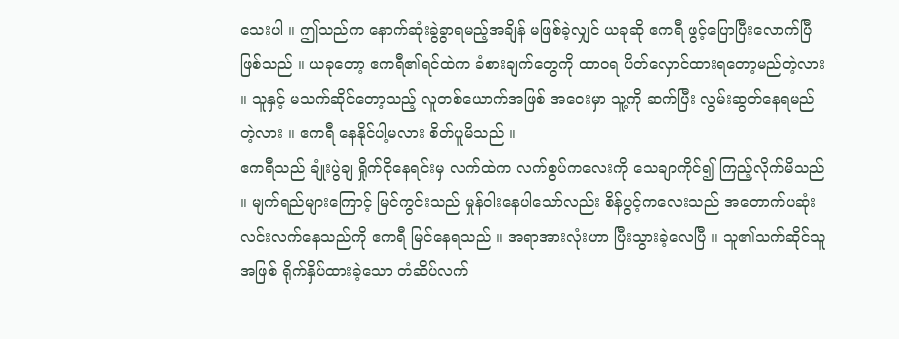သေးပါ ။ ဤသည်က နောက်ဆုံးခွဲခွာရမည့်အချိန် မဖြစ်ခဲ့လျှင် ယခုဆို ဧကရီ ဖွင့်ပြောပြီးလောက်ပြီဖြစ်သည် ။ ယခုတော့ ဧကရီ၏ရင်ထဲက ခံစားချက်တွေကို ထာဝရ ပိတ်လှောင်ထားရတော့မည်တဲ့လား ။ သူနှင့် မသက်ဆိုင်တော့သည့် လူတစ်ယောက်အဖြစ် အဝေးမှာ သူ့ကို ဆက်ပြီး လွမ်းဆွတ်နေရမည်တဲ့လား ။ ဧကရီ နေနိုင်ပါ့မလား စိတ်ပူမိသည် ။
ဧကရီသည် ချုံးပွဲချ ရှိုက်ငိုနေရင်းမှ လက်ထဲက လက်စွပ်ကလေးကို သေချာကိုင်၍ ကြည့်လိုက်မိသည် ။ မျက်ရည်များကြောင့် မြင်ကွင်းသည် မှုန်ဝါးနေပါသော်လည်း စိန်ပွင့်ကလေးသည် အတောက်ပဆုံး လင်းလက်နေသည်ကို ဧကရီ မြင်နေရသည် ။ အရာအားလုံးဟာ ပြီးသွားခဲ့လေပြီ ။ သူ၏သက်ဆိုင်သူအဖြစ် ရိုက်နှိပ်ထားခဲ့သော တံဆိပ်လက်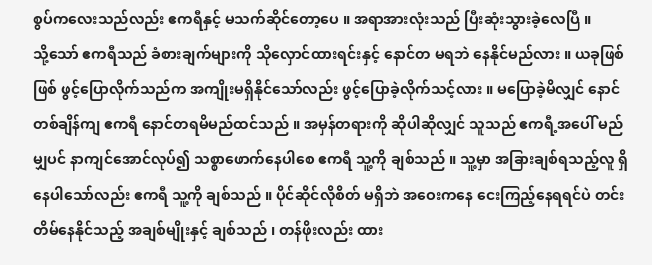စွပ်ကလေးသည်လည်း ဧကရီနှင့် မသက်ဆိုင်တော့ပေ ။ အရာအားလုံးသည် ပြီးဆုံးသွားခဲ့လေပြီ ။
သို့သော် ဧကရီသည် ခံစားချက်များကို သိုလှောင်ထားရင်းနှင့် နောင်တ မရဘဲ နေနိုင်မည်လား ။ ယခုဖြစ်ဖြစ် ဖွင့်ပြောလိုက်သည်က အကျိုးမရှိနိုင်သော်လည်း ဖွင့်ပြောခဲ့လိုက်သင့်လား ။ မပြောခဲ့မိလျှင် နောင်တစ်ချိန်ကျ ဧကရီ နောင်တရမိမည်ထင်သည် ။ အမှန်တရားကို ဆိုပါဆိုလျှင် သူသည် ဧကရီ့အပေါ် မည်မျှပင် နာကျင်အောင်လုပ်၍ သစ္စာဖောက်နေပါစေ ဧကရီ သူ့ကို ချစ်သည် ။ သူ့မှာ အခြားချစ်ရသည့်လူ ရှိနေပါသော်လည်း ဧကရီ သူ့ကို ချစ်သည် ။ ပိုင်ဆိုင်လိုစိတ် မရှိဘဲ အဝေးကနေ ငေးကြည့်နေရရင်ပဲ တင်းတိမ်နေနိုင်သည့် အချစ်မျိုးနှင့် ချစ်သည် ၊ တန်ဖိုးလည်း ထား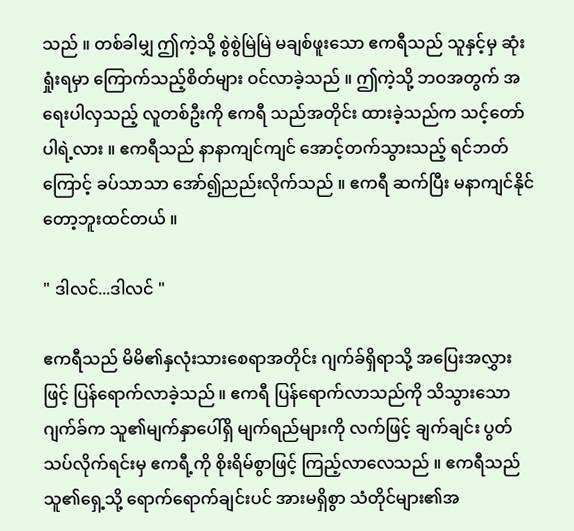သည် ။ တစ်ခါမျှ ဤကဲ့သို့ စွဲစွဲမြဲမြဲ မချစ်ဖူးသော ဧကရီသည် သူနှင့်မှ ဆုံးရှုံးရမှာ ကြောက်သည့်စိတ်များ ဝင်လာခဲ့သည် ။ ဤကဲ့သို့ ဘဝအတွက် အရေးပါလှသည့် လူတစ်ဦးကို ဧကရီ သည်အတိုင်း ထားခဲ့သည်က သင့်တော်ပါရဲ့လား ။ ဧကရီသည် နာနာကျင်ကျင် အောင့်တက်သွားသည့် ရင်ဘတ်ကြောင့် ခပ်သာသာ အော်၍ညည်းလိုက်သည် ။ ဧကရီ ဆက်ပြီး မနာကျင်နိုင်တော့ဘူးထင်တယ် ။

" ဒါလင်...ဒါလင် "

ဧကရီသည် မိမိ၏နှလုံးသားစေရာအတိုင်း ဂျက်ခ်ရှိရာသို့ အပြေးအလွှားဖြင့် ပြန်ရောက်လာခဲ့သည် ။ ဧကရီ ပြန်ရောက်လာသည်ကို သိသွားသော ဂျက်ခ်က သူ၏မျက်နှာပေါ်ရှိ မျက်ရည်များကို လက်ဖြင့် ချက်ချင်း ပွတ်သပ်လိုက်ရင်းမှ ဧကရီ့ကို စိုးရိမ်စွာဖြင့် ကြည့်လာလေသည် ။ ဧကရီသည် သူ၏ရှေ့သို့ ရောက်ရောက်ချင်းပင် အားမရှိစွာ သံတိုင်များ၏အ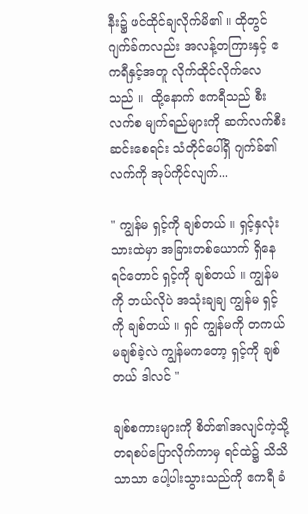နီး၌ ဖင်ထိုင်ချလိုက်မိ၏ ။ ထိုတွင် ဂျက်ခ်ကလည်း အလန့်တကြားနှင့် ဧကရီနှင့်အတူ လိုက်ထိုင်လိုက်လေသည် ။  ထို့နောက် ဧကရီသည် စီးလက်စ မျက်ရည်များကို ဆက်လက်စီးဆင်းစေရင်း သံတိုင်ပေါ်ရှိ ဂျက်ခ်၏လက်ကို အုပ်ကိုင်လျက်...

" ကျွန်မ ရှင့်ကို ချစ်တယ် ။ ရှင့်နှလုံးသားထဲမှာ အခြားတစ်ယောက် ရှိနေရင်တောင် ရှင့်ကို ချစ်တယ် ။ ကျွန်မကို ဘယ်လိုပဲ အသုံးချချ ကျွန်မ ရှင့်ကို ချစ်တယ် ။ ရှင် ကျွန်မကို တကယ် မချစ်ခဲ့လဲ ကျွန်မကတော့ ရှင့်ကို ချစ်တယ် ဒါလင် "

ချစ်စကားများကို စိတ်၏အလျင်ကဲ့သို့ တရစပ်ပြောလိုက်ကာမှ ရင်ထဲ၌ သိသိသာသာ ပေါ့ပါးသွားသည်ကို ဧကရီ ခံ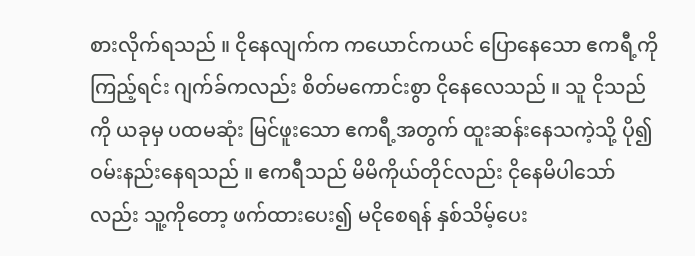စားလိုက်ရသည် ။ ငိုနေလျက်က ကယောင်ကယင် ပြောနေသော ဧကရီ့ကို ကြည့်ရင်း ဂျက်ခ်ကလည်း စိတ်မကောင်းစွာ ငိုနေလေသည် ။ သူ ငိုသည်ကို ယခုမှ ပထမဆုံး မြင်ဖူးသော ဧကရီ့အတွက် ထူးဆန်းနေသကဲ့သို့ ပို၍ဝမ်းနည်းနေရသည် ။ ဧကရီသည် မိမိကိုယ်တိုင်လည်း ငိုနေမိပါသော်လည်း သူ့ကိုတော့ ဖက်ထားပေး၍ မငိုစေရန် နှစ်သိမ့်ပေး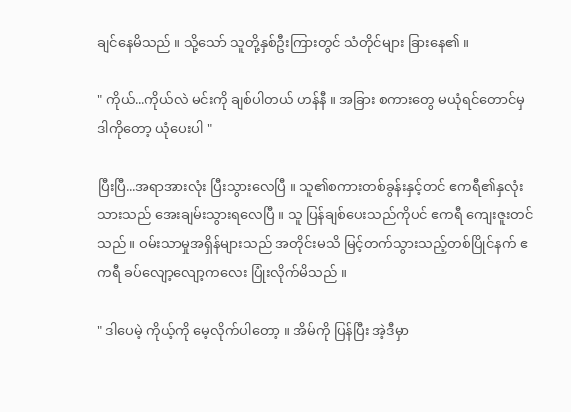ချင်နေမိသည် ။ သို့သော် သူတို့နှစ်ဦးကြားတွင် သံတိုင်များ ခြားနေ၏ ။

" ကိုယ်...ကိုယ်လဲ မင်းကို ချစ်ပါတယ် ဟန်နီ ။ အခြား စကားတွေ မယုံရင်တောင်မှ ဒါကိုတော့ ယုံပေးပါ "

ပြီးပြီ...အရာအားလုံး ပြီးသွားလေပြီ ။ သူ၏စကားတစ်ခွန်းနှင့်တင် ဧကရီ၏နှလုံးသားသည် အေးချမ်းသွားရလေပြီ ။ သူ ပြန်ချစ်ပေးသည်ကိုပင် ဧကရီ ကျေးဇူးတင်သည် ။ ဝမ်းသာမှုအရှိန်များသည် အတိုင်းမသိ မြင့်တက်သွားသည့်တစ်ပြိုင်နက် ဧကရီ ခပ်လျော့လျော့ကလေး ပြုံးလိုက်မိသည် ။

" ဒါပေမဲ့ ကိုယ့်ကို မေ့လိုက်ပါတော့ ။ အိမ်ကို ပြန်ပြီး အဲ့ဒီမှာ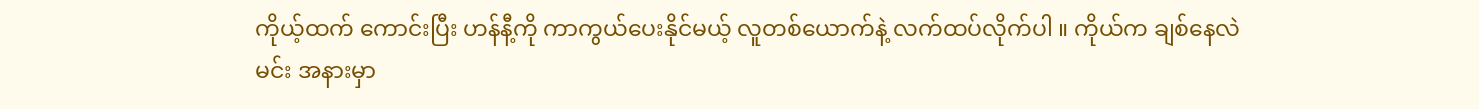ကိုယ့်ထက် ကောင်းပြီး ဟန်နီ့ကို ကာကွယ်ပေးနိုင်မယ့် လူတစ်ယောက်နဲ့ လက်ထပ်လိုက်ပါ ။ ကိုယ်က ချစ်နေလဲ မင်း အနားမှာ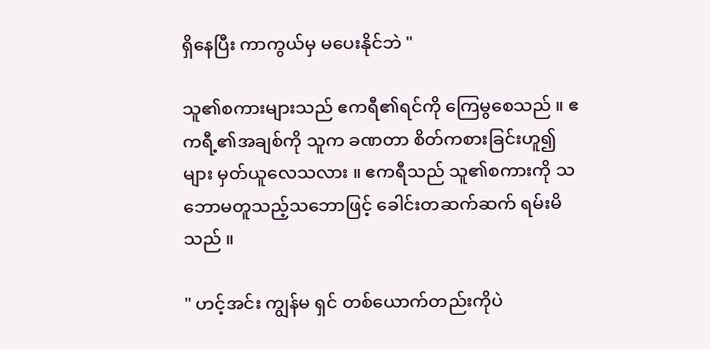ရှိနေပြီး ကာကွယ်မှ မပေးနိုင်ဘဲ "

သူ၏စကားများသည် ဧကရီ၏ရင်ကို ကြေမွစေသည် ။ ဧကရီ့၏အချစ်ကို သူက ခဏတာ စိတ်ကစားခြင်းဟူ၍များ မှတ်ယူလေသလား ။ ဧကရီသည် သူ၏စကားကို သဘောမတူသည့်သဘောဖြင့် ခေါင်းတဆက်ဆက် ရမ်းမိသည် ။

" ဟင့်အင်း ကျွန်မ ရှင် တစ်ယောက်တည်းကိုပဲ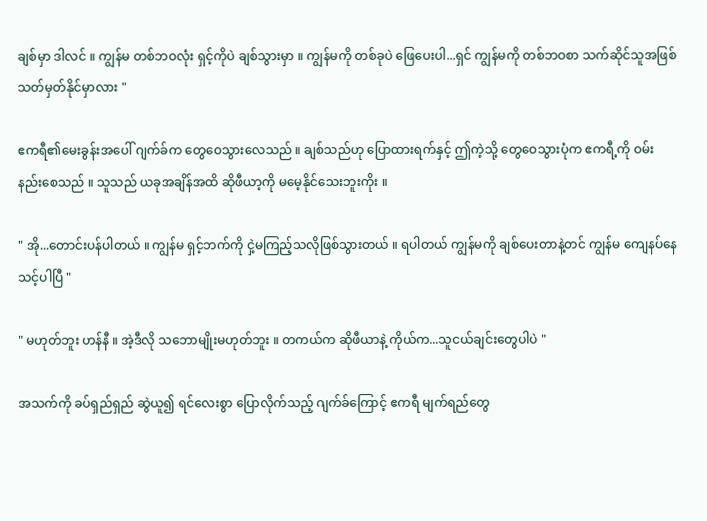ချစ်မှာ ဒါလင် ။ ကျွန်မ တစ်ဘဝလုံး ရှင့်ကိုပဲ ချစ်သွားမှာ ။ ကျွန်မကို တစ်ခုပဲ ဖြေပေးပါ...ရှင် ကျွန်မကို တစ်ဘဝစာ သက်ဆိုင်သူအဖြစ် သတ်မှတ်နိုင်မှာလား "

ဧကရီ၏မေးခွန်းအပေါ် ဂျက်ခ်က တွေဝေသွားလေသည် ။ ချစ်သည်ဟု ပြောထားရက်နှင့် ဤကဲ့သို့ တွေဝေသွားပုံက ဧကရီ့ကို ဝမ်းနည်းစေသည် ။ သူသည် ယခုအချိန်အထိ ဆိုဖီယာ့ကို မမေ့နိုင်သေးဘူးကိုး ။

" အို...တောင်းပန်ပါတယ် ။ ကျွန်မ ရှင့်ဘက်ကို ငှဲ့မကြည့်သလိုဖြစ်သွားတယ် ။ ရပါတယ် ကျွန်မကို ချစ်ပေးတာနဲ့တင် ကျွန်မ ကျေနပ်နေသင့်ပါပြီ "

" မဟုတ်ဘူး ဟန်နီ ။ အဲ့ဒီလို သဘောမျိုးမဟုတ်ဘူး ။ တကယ်က ဆိုဖီယာနဲ့ ကိုယ်က...သူငယ်ချင်းတွေပါပဲ "

အသက်ကို ခပ်ရှည်ရှည် ဆွဲယူ၍ ရင်လေးစွာ ပြောလိုက်သည့် ဂျက်ခ်ကြောင့် ဧကရီ မျက်ရည်တွေ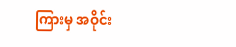ကြားမှ အဝိုင်း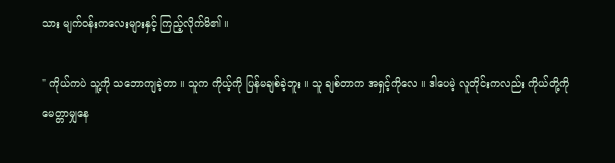သား မျက်ဝန်းကလေးများနှင့် ကြည့်လိုက်မိ၏ ။

" ကိုယ်ကပဲ သူ့ကို သဘောကျခဲ့တာ ။ သူက ကိုယ့်ကို ပြန်မချစ်ခဲ့ဘူး ။ သူ ချစ်တာက အရှင့်ကိုလေ ။ ဒါပေမဲ့ လူတိုင်းကလည်း ကိုယ်တို့ကို မေတ္တာမျှနေ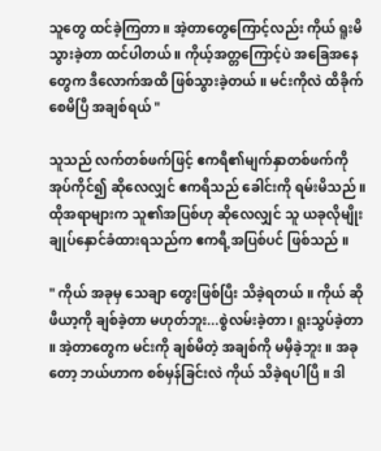သူတွေ ထင်ခဲ့ကြတာ ။ အဲ့တာတွေကြောင့်လည်း ကိုယ် ရူးမိသွားခဲ့တာ ထင်ပါတယ် ။ ကိုယ့်အတ္တကြောင့်ပဲ အခြေအနေတွေက ဒီလောက်အထိ ဖြစ်သွားခဲ့တယ် ။ မင်းကိုလဲ ထိခိုက်စေမိပြီ အချစ်ရယ် "

သူသည် လက်တစ်ဖက်ဖြင့် ဧကရီ၏မျက်နှာတစ်ဖက်ကို အုပ်ကိုင်၍ ဆိုလေလျှင် ဧကရီသည် ခေါင်းကို ရမ်းမိသည် ။ ထိုအရာများက သူ၏အပြစ်ဟု ဆိုလေလျှင် သူ ယခုလိုမျိုး ချုပ်နှောင်ခံထားရသည်က ဧကရီ့အပြစ်ပင် ဖြစ်သည် ။

" ကိုယ် အခုမှ သေချာ တွေးဖြစ်ပြီး သိခဲ့ရတယ် ။ ကိုယ် ဆိုဖီယာ့ကို ချစ်ခဲ့တာ မဟုတ်ဘူး...စွဲလမ်းခဲ့တာ ၊ ရူးသွပ်ခဲ့တာ ။ အဲ့တာတွေက မင်းကို ချစ်မိတဲ့ အချစ်ကို မမှီခဲ့ဘူး ။ အခုတော့ ဘယ်ဟာက စစ်မှန်ခြင်းလဲ ကိုယ် သိခဲ့ရပါပြီ ။ ဒါ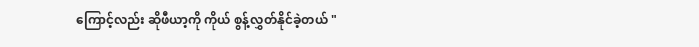ကြောင့်လည်း ဆိုဖီယာ့ကို ကိုယ် စွန့်လွှတ်နိုင်ခဲ့တယ် "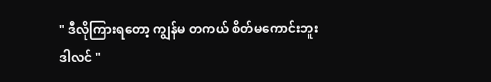" ဒီလိုကြားရတော့ ကျွန်မ တကယ် စိတ်မကောင်းဘူး ဒါလင် "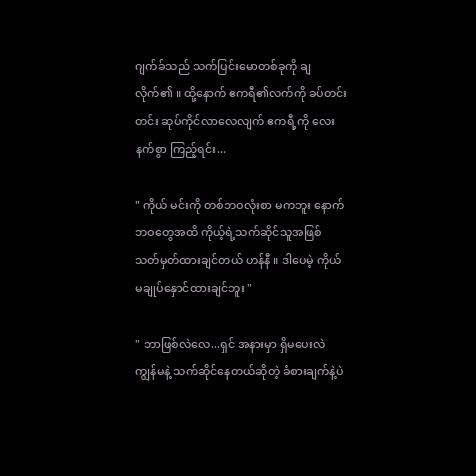ဂျက်ခ်သည် သက်ပြင်းမောတစ်ခုကို ချလိုက်၏ ။ ထို့နောက် ဧကရီ၏လက်ကို ခပ်တင်းတင်း ဆုပ်ကိုင်လာလေလျက် ဧကရီ့ကို လေးနက်စွာ ကြည့်ရင်း...

" ကိုယ် မင်းကို တစ်ဘဝလုံးစာ မကဘူး နောက်ဘဝတွေအထိ ကိုယ့်ရဲ့သက်ဆိုင်သူအဖြစ် သတ်မှတ်ထားချင်တယ် ဟန်နီ ။ ဒါပေမဲ့ ကိုယ် မချုပ်နှောင်ထားချင်ဘူး "

" ဘာဖြစ်လဲလေ...ရှင် အနားမှာ ရှိမပေးလဲ ကျွန်မနဲ့ သက်ဆိုင်နေတယ်ဆိုတဲ့ ခံစားချက်နဲ့ပဲ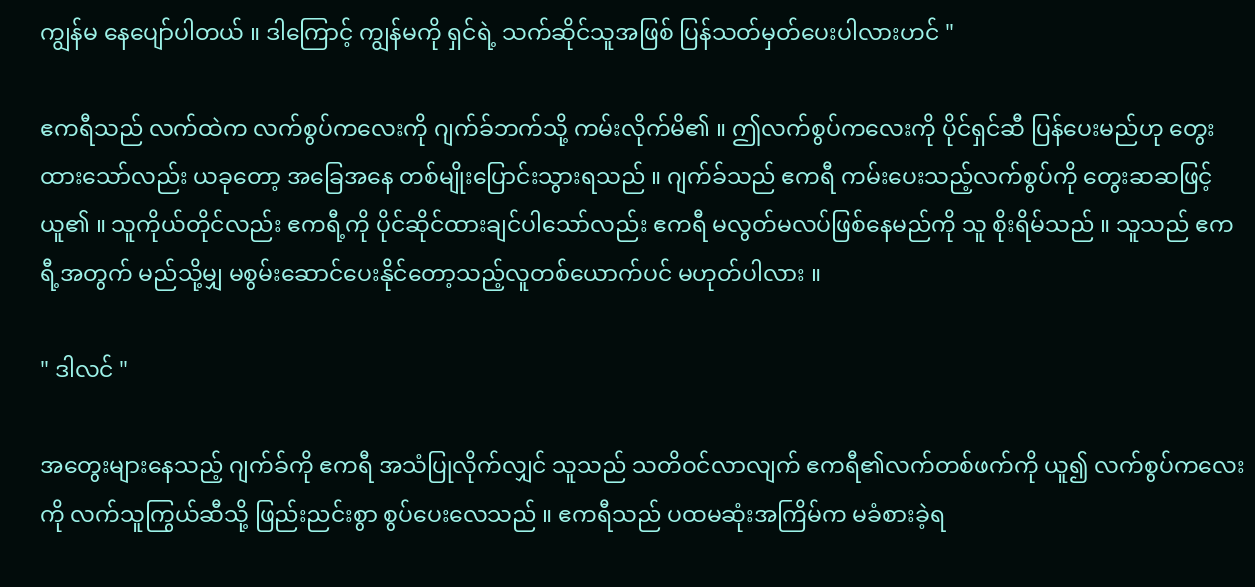ကျွန်မ နေပျော်ပါတယ် ။ ဒါကြောင့် ကျွန်မကို ရှင်ရဲ့ သက်ဆိုင်သူအဖြစ် ပြန်သတ်မှတ်ပေးပါလားဟင် "

ဧကရီသည် လက်ထဲက လက်စွပ်ကလေးကို ဂျက်ခ်ဘက်သို့ ကမ်းလိုက်မိ၏ ။ ဤလက်စွပ်ကလေးကို ပိုင်ရှင်ဆီ ပြန်ပေးမည်ဟု တွေးထားသော်လည်း ယခုတော့ အခြေအနေ တစ်မျိုးပြောင်းသွားရသည် ။ ဂျက်ခ်သည် ဧကရီ ကမ်းပေးသည့်လက်စွပ်ကို တွေးဆဆဖြင့် ယူ၏ ။ သူကိုယ်တိုင်လည်း ဧကရီ့ကို ပိုင်ဆိုင်ထားချင်ပါသော်လည်း ဧကရီ မလွတ်မလပ်ဖြစ်နေမည်ကို သူ စိုးရိမ်သည် ။ သူသည် ဧကရီ့အတွက် မည်သို့မျှ မစွမ်းဆောင်ပေးနိုင်တော့သည့်လူတစ်ယောက်ပင် မဟုတ်ပါလား ။

" ဒါလင် "

အတွေးများနေသည့် ဂျက်ခ်ကို ဧကရီ အသံပြုလိုက်လျှင် သူသည် သတိဝင်လာလျက် ဧကရီ၏လက်တစ်ဖက်ကို ယူ၍ လက်စွပ်ကလေးကို လက်သူကြွယ်ဆီသို့ ဖြည်းညင်းစွာ စွပ်ပေးလေသည် ။ ဧကရီသည် ပထမဆုံးအကြိမ်က မခံစားခဲ့ရ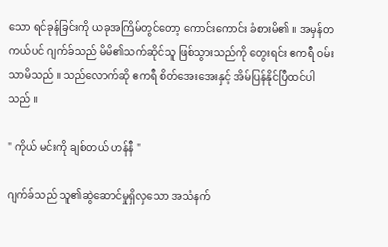သော ရင်ခုန်ခြင်းကို ယခုအကြိမ်တွင်တော့ ကောင်းကောင်း ခံစားမိ၏ ။ အမှန်တကယ်ပင် ဂျက်ခ်သည် မိမိ၏သက်ဆိုင်သူ ဖြစ်သွားသည်ကို တွေးရင်း ဧကရီ ဝမ်းသာမိသည် ။ သည်လောက်ဆို ဧကရီ စိတ်အေးအေးနှင့် အိမ်ပြန်နိုင်ပြီထင်ပါသည် ။

" ကိုယ် မင်းကို ချစ်တယ် ဟန်နီ "

ဂျက်ခ်သည် သူ၏ဆွဲဆောင်မှုရှိလှသော အသံနက်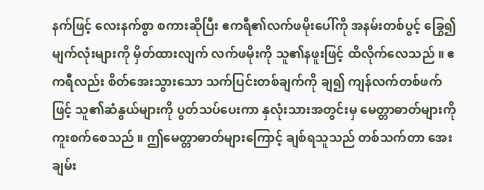နက်ဖြင့် လေးနက်စွာ စကားဆိုပြီး ဧကရီ၏လက်ဖမိုးပေါ်ကို အနမ်းတစ်ပွင့် ခြွေ၍ မျက်လုံးများကို မှိတ်ထားလျက် လက်ဖမိုးကို သူ၏နဖူးဖြင့် ထိလိုက်လေသည် ။ ဧကရီလည်း စိတ်အေးသွားသော သက်ပြင်းတစ်ချက်ကို ချ၍ ကျန်လက်တစ်ဖက်ဖြင့် သူ၏ဆံနွယ်များကို ပွတ်သပ်ပေးကာ နှလုံးသားအတွင်းမှ မေတ္တာဓာတ်များကို ကူးစက်စေသည် ။ ဤမေတ္တာဓာတ်များကြောင့် ချစ်ရသူသည် တစ်သက်တာ အေးချမ်း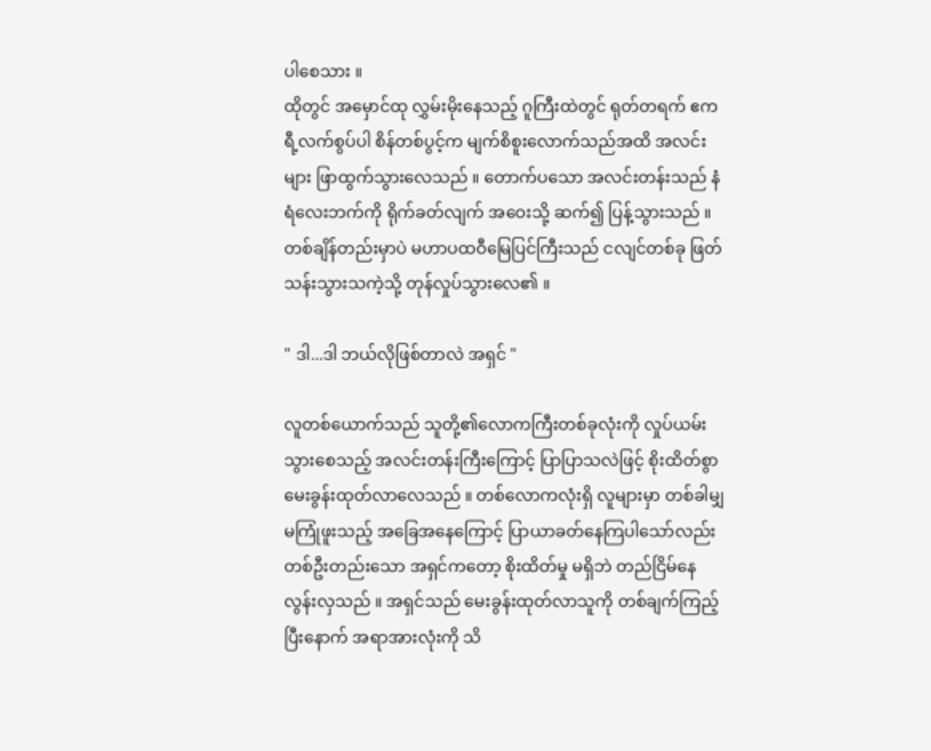ပါစေသား ။
ထိုတွင် အမှောင်ထု လွှမ်းမိုးနေသည့် ဂူကြီးထဲတွင် ရုတ်တရက် ဧကရီ့လက်စွပ်ပါ စိန်တစ်ပွင့်က မျက်စိစူးလောက်သည်အထိ အလင်းများ ဖြာထွက်သွားလေသည် ။ တောက်ပသော အလင်းတန်းသည် နံရံလေးဘက်ကို ရိုက်ခတ်လျက် အဝေးသို့ ဆက်၍ ပြန့်သွားသည် ။ တစ်ချိန်တည်းမှာပဲ မဟာပထဝီမြေပြင်ကြီးသည် ငလျင်တစ်ခု ဖြတ်သန်းသွားသကဲ့သို့ တုန်လှုပ်သွားလေ၏ ။

" ဒါ...ဒါ ဘယ်လိုဖြစ်တာလဲ အရှင် "

လူတစ်ယောက်သည် သူတို့၏လောကကြီးတစ်ခုလုံးကို လှုပ်ယမ်းသွားစေသည့် အလင်းတန်းကြီးကြောင့် ပြာပြာသလဲဖြင့် စိုးထိတ်စွာ မေးခွန်းထုတ်လာလေသည် ။ တစ်လောကလုံးရှိ လူများမှာ တစ်ခါမျှ မကြုံဖူးသည့် အခြေအနေကြောင့် ပြာယာခတ်နေကြပါသော်လည်း တစ်ဦးတည်းသော အရှင်ကတော့ စိုးထိတ်မှု မရှိဘဲ တည်ငြိမ်နေလွန်းလှသည် ။ အရှင်သည် မေးခွန်းထုတ်လာသူကို တစ်ချက်ကြည့်ပြီးနောက် အရာအားလုံးကို သိ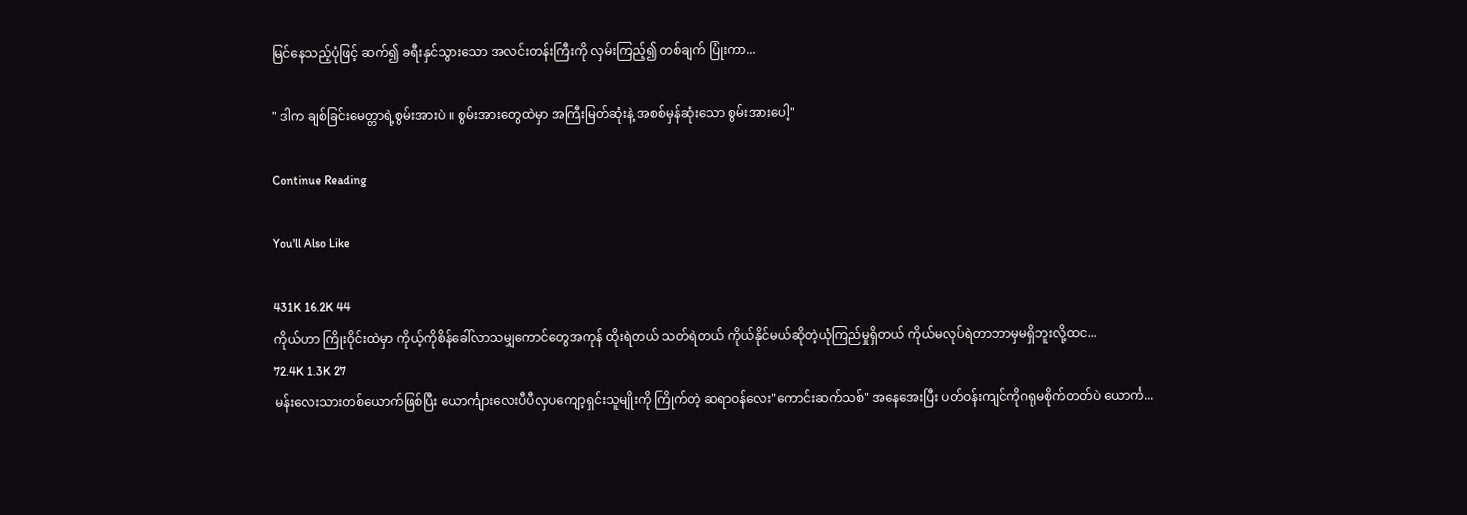မြင်နေသည့်ပုံဖြင့် ဆက်၍ ခရီးနှင်သွားသော အလင်းတန်းကြီးကို လှမ်းကြည့်၍ တစ်ချက် ပြုံးကာ...

" ဒါက ချစ်ခြင်းမေတ္တာရဲ့စွမ်းအားပဲ ။ စွမ်းအားတွေထဲမှာ အကြီးမြတ်ဆုံးနဲ့ အစစ်မှန်ဆုံးသော စွမ်းအားပေါ့"

Continue Reading

You'll Also Like

431K 16.2K 44
ကိုယ်ဟာ ကြိုးဝိုင်းထဲမှာ ကိုယ့်ကိုစိန်ခေါ်လာသမျှကောင်တွေအကုန် ထိုးရဲတယ် သတ်ရဲတယ် ကိုယ်နိုင်မယ်ဆိုတဲ့ယုံကြည်မှုရှိတယ် ကိုယ်မလုပ်ရဲတာဘာမှမရှိဘူးလို့ထင...
72.4K 1.3K 27
မန်းလေးသားတစ်ယောက်ဖြစ်ပြီး ယောင်္ကျားလေးပီပီလှပကျော့ရှင်းသူမျိုးကို ကြိုက်တဲ့ ဆရာဝန်လေး"ကောင်းဆက်သစ်" အနေအေးပြီး ပတ်ဝန်းကျင်ကိုဂရုမစိုက်တတ်ပဲ ယောင်္က...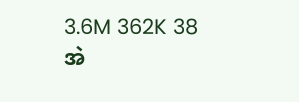3.6M 362K 38
အဲ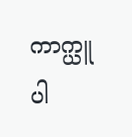ကာက္ယူပါ